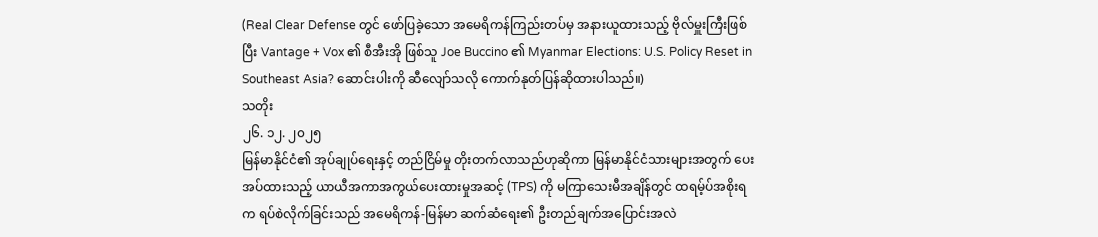(Real Clear Defense တွင် ဖော်ပြခဲ့သော အမေရိကန်ကြည်းတပ်မှ အနားယူထားသည့် ဗိုလ်မှူးကြီးဖြစ်ပြီး Vantage + Vox ၏ စီအီးအို ဖြစ်သူ Joe Buccino ၏ Myanmar Elections: U.S. Policy Reset in Southeast Asia? ဆောင်းပါးကို ဆီလျော်သလို ကောက်နုတ်ပြန်ဆိုထားပါသည်။)
သတိုး
၂၆. ၁၂. ၂၀၂၅
မြန်မာနိုင်ငံ၏ အုပ်ချုပ်ရေးနှင့် တည်ငြိမ်မှု တိုးတက်လာသည်ဟုဆိုကာ မြန်မာနိုင်ငံသားများအတွက် ပေးအပ်ထားသည့် ယာယီအကာအကွယ်ပေးထားမှုအဆင့် (TPS) ကို မကြာသေးမီအချိန်တွင် ထရမ့်ပ်အစိုးရက ရပ်စဲလိုက်ခြင်းသည် အမေရိကန်-မြန်မာ ဆက်ဆံရေး၏ ဦးတည်ချက်အပြောင်းအလဲ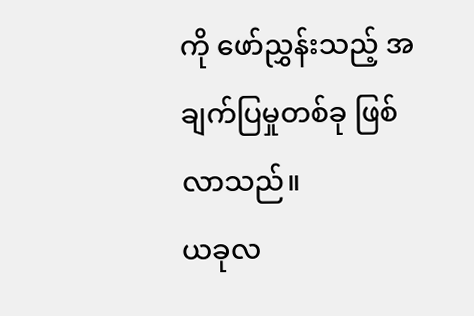ကို ဖော်ညွှန်းသည့် အချက်ပြမှုတစ်ခု ဖြစ်လာသည်။
ယခုလ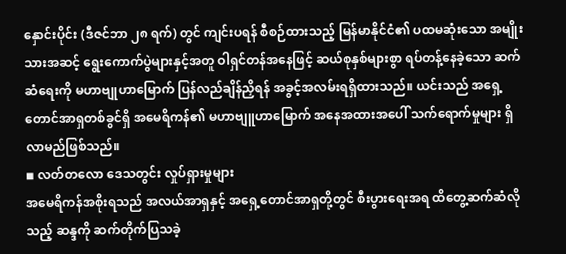နှောင်းပိုင်း (ဒီဇင်ဘာ ၂၈ ရက်) တွင် ကျင်းပရန် စီစဉ်ထားသည့် မြန်မာနိုင်ငံ၏ ပထမဆုံးသော အမျိုးသားအဆင့် ရွေးကောက်ပွဲများနှင့်အတူ ဝါရှင်တန်အနေဖြင့် ဆယ်စုနှစ်များစွာ ရပ်တန့်နေခဲ့သော ဆက်ဆံရေးကို မဟာဗျုဟာမြောက် ပြန်လည်ချိန်ညှိရန် အခွင့်အလမ်းရရှိထားသည်။ ယင်းသည် အရှေ့တောင်အာရှတစ်ခွင်ရှိ အမေရိကန်၏ မဟာဗျူဟာမြောက် အနေအထားအပေါ် သက်ရောက်မှုများ ရှိလာမည်ဖြစ်သည်။
◾ လတ်တလော ဒေသတွင်း လှုပ်ရှားမှုများ
အမေရိကန်အစိုးရသည် အလယ်အာရှနှင့် အရှေ့တောင်အာရှတို့တွင် စီးပွားရေးအရ ထိတွေ့ဆက်ဆံလိုသည့် ဆန္ဒကို ဆက်တိုက်ပြသခဲ့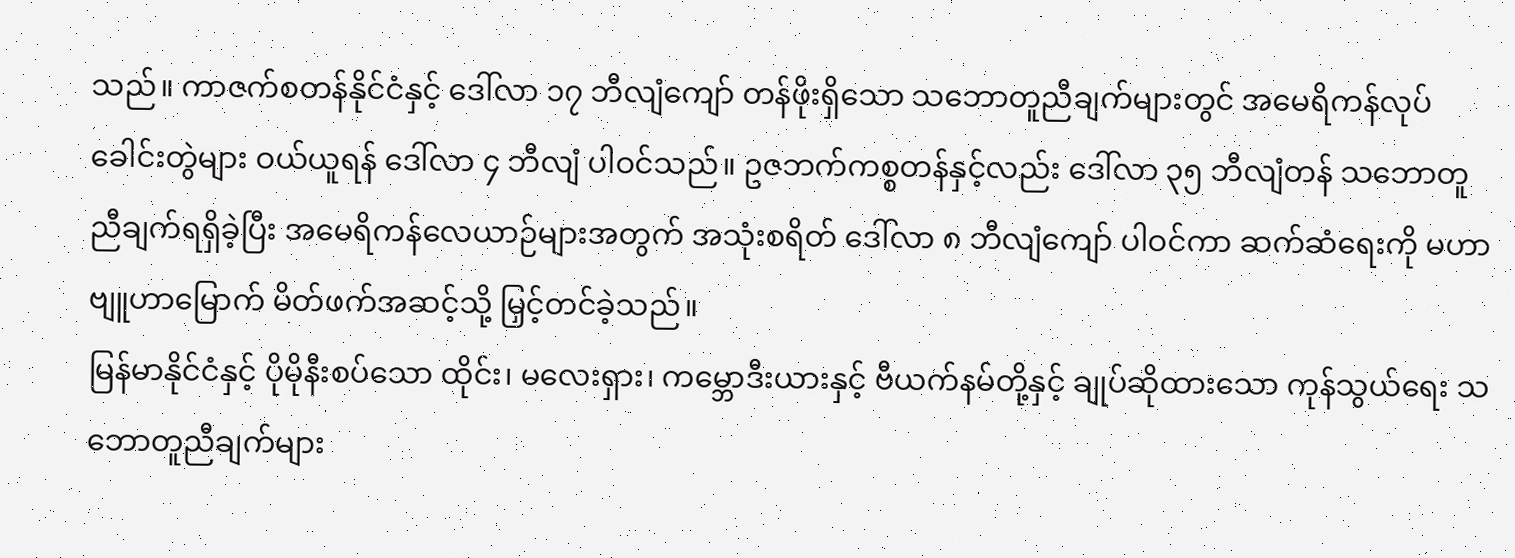သည်။ ကာဇက်စတန်နိုင်ငံနှင့် ဒေါ်လာ ၁၇ ဘီလျံကျော် တန်ဖိုးရှိသော သဘောတူညီချက်များတွင် အမေရိကန်လုပ် ခေါင်းတွဲများ ဝယ်ယူရန် ဒေါ်လာ ၄ ဘီလျံ ပါဝင်သည်။ ဥဇဘက်ကစ္စတန်နှင့်လည်း ဒေါ်လာ ၃၅ ဘီလျံတန် သဘောတူညီချက်ရရှိခဲ့ပြီး အမေရိကန်လေယာဉ်များအတွက် အသုံးစရိတ် ဒေါ်လာ ၈ ဘီလျံကျော် ပါဝင်ကာ ဆက်ဆံရေးကို မဟာဗျူဟာမြောက် မိတ်ဖက်အဆင့်သို့ မြှင့်တင်ခဲ့သည်။
မြန်မာနိုင်ငံနှင့် ပိုမိုနီးစပ်သော ထိုင်း၊ မလေးရှား၊ ကမ္ဘောဒီးယားနှင့် ဗီယက်နမ်တို့နှင့် ချုပ်ဆိုထားသော ကုန်သွယ်ရေး သဘောတူညီချက်များ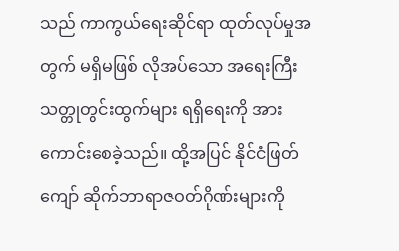သည် ကာကွယ်ရေးဆိုင်ရာ ထုတ်လုပ်မှုအတွက် မရှိမဖြစ် လိုအပ်သော အရေးကြီး သတ္တုတွင်းထွက်များ ရရှိရေးကို အားကောင်းစေခဲ့သည်။ ထို့အပြင် နိုင်ငံဖြတ်ကျော် ဆိုက်ဘာရာဇဝတ်ဂိုဏ်းများကို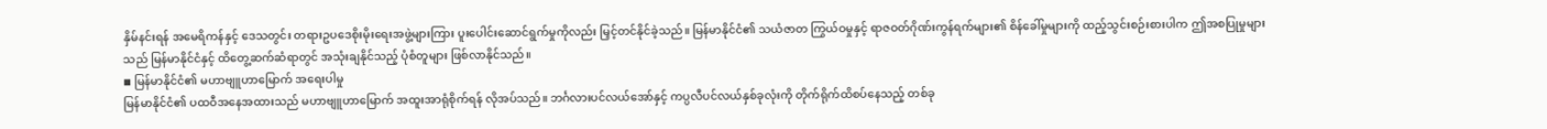နှိမ်နင်းရန် အမေရိကန်နှင့် ဒေသတွင်း တရားဥပဒေစိုးမိုးရေးအဖွဲ့များကြား ပူးပေါင်းဆောင်ရွက်မှုကိုလည်း မြှင့်တင်နိုင်ခဲ့သည်။ မြန်မာနိုင်ငံ၏ သယံဇာတ ကြွယ်ဝမှုနှင့် ရာဇဝတ်ဂိုဏ်းကွန်ရက်များ၏ စိန်ခေါ်မှုများကို ထည့်သွင်းစဉ်းစားပါက ဤအစပြုမှုများသည် မြန်မာနိုင်ငံနှင့် ထိတွေ့ဆက်ဆံရာတွင် အသုံးချနိုင်သည့် ပုံစံတူများ ဖြစ်လာနိုင်သည်။
◾ မြန်မာနိုင်ငံ၏ မဟာဗျူဟာမြောက် အရေးပါမှု
မြန်မာနိုင်ငံ၏ ပထဝီအနေအထားသည် မဟာဗျူဟာမြောက် အထူးအာရုံစိုက်ရန် လိုအပ်သည်။ ဘင်္ဂလားပင်လယ်အော်နှင့် ကပ္ပလီပင်လယ်နှစ်ခုလုံးကို တိုက်ရိုက်ထိစပ်နေသည့် တစ်ခု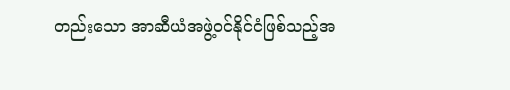တည်းသော အာဆီယံအဖွဲ့ဝင်နိုင်ငံဖြစ်သည့်အ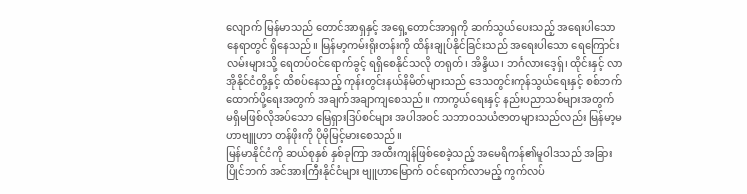လျောက် မြန်မာသည် တောင်အာရှနှင့် အရှေ့တောင်အာရှကို ဆက်သွယ်ပေးသည့် အရေးပါသောနေရာတွင် ရှိနေသည်။ မြန်မာ့ကမ်းရိုးတန်းကို ထိန်းချုပ်နိုင်ခြင်းသည် အရေးပါသော ရေကြောင်းလမ်းများသို့ ရေတပ်ဝင်ရောက်ခွင့် ရရှိစေနိုင်သလို တရုတ်၊ အိန္ဒိယ၊ ဘင်္ဂလားဒေ့ရှ်၊ ထိုင်းနှင့် လာအိုနိုင်ငံတို့နှင့် ထိစပ်နေသည့် ကုန်းတွင်းနယ်နိမိတ်များသည် ဒေသတွင်းကုန်သွယ်ရေးနှင့် စစ်ဘက်ထောက်ပို့ရေးအတွက် အချက်အချာကျစေသည်။ ကာကွယ်ရေးနှင့် နည်းပညာသစ်များအတွက် မရှိမဖြစ်လိုအပ်သော မြေရှားဒြပ်စင်များ အပါအဝင် သဘာဝသယံဇာတများသည်လည်း မြန်မာ့မဟာဗျူဟာ တန်ဖိုးကို ပိုမိုမြင့်မားစေသည်။
မြန်မာနိုင်ငံကို ဆယ်စုနှစ် နှစ်ခုကြာ အထီးကျန်ဖြစ်စေခဲ့သည့် အမေရိကန်၏မူဝါဒသည် အခြားပြိုင်ဘက် အင်အားကြီးနိုင်ငံများ ဗျူဟာမြောက် ဝင်ရောက်လာမည့် ကွက်လပ်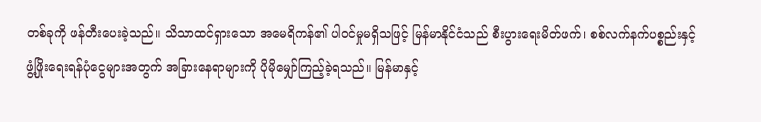တစ်ခုကို ဖန်တီးပေးခဲ့သည်။ သိသာထင်ရှားသော အမေရိကန်၏ ပါဝင်မှုမရှိသဖြင့် မြန်မာနိုင်ငံသည် စီးပွားရေးမိတ်ဖက်၊ စစ်လက်နက်ပစ္စည်းနှင့် ဖွံ့ဖြိုးရေးရန်ပုံငွေများအတွက် အခြားနေရာများကို ပိုမိုမျှော်ကြည့်ခဲ့ရသည်။ မြန်မာနှင့်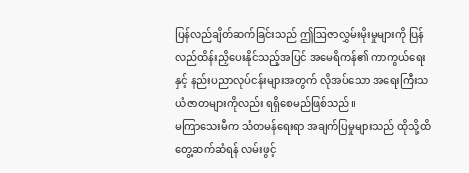ပြန်လည်ချိတ်ဆက်ခြင်းသည် ဤဩဇာလွှမ်းမိုးမှုများကို ပြန်လည်ထိန်းညှိပေးနိုင်သည့်အပြင် အမေရိကန်၏ ကာကွယ်ရေးနှင့် နည်းပညာလုပ်ငန်းများအတွက် လိုအပ်သော အရေးကြီးသယံဇာတများကိုလည်း ရရှိစေမည်ဖြစ်သည်။
မကြာသေးမီက သံတမန်ရေးရာ အချက်ပြမှုများသည် ထိုသို့ထိတွေ့ဆက်ဆံရန် လမ်းဖွင့်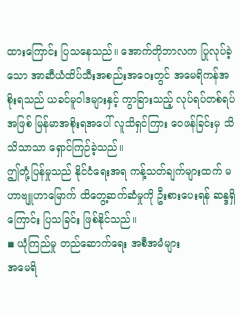ထားကြောင်း ပြသနေသည်။ အောက်တိုဘာလက ပြုလုပ်ခဲ့သော အာဆီယံထိပ်သီးအစည်းအဝေးတွင် အမေရိကန်အစိုးရသည် ယခင်မူဝါဒများနှင့် ကွာခြားသည့် လုပ်ရပ်တစ်ရပ်အဖြစ် မြန်မာအစိုးရအပေါ် လူသိရှင်ကြား ဝေဖန်ခြင်းမှ သိသိသာသာ ရှောင်ကြဉ်ခဲ့သည်။
ဤတုံ့ပြန်မှုသည် နိုင်ငံရေးအရ ကန့်သတ်ချက်များထက် မဟာဗျူဟာမြောက် ထိတွေ့ဆက်ဆံမှုကို ဦးစားပေးရန် ဆန္ဒရှိကြောင်း ပြသခြင်း ဖြစ်နိုင်သည်။
◾ ယုံကြည်မှု တည်ဆောက်ရေး အစီအမံများ
အမေရိ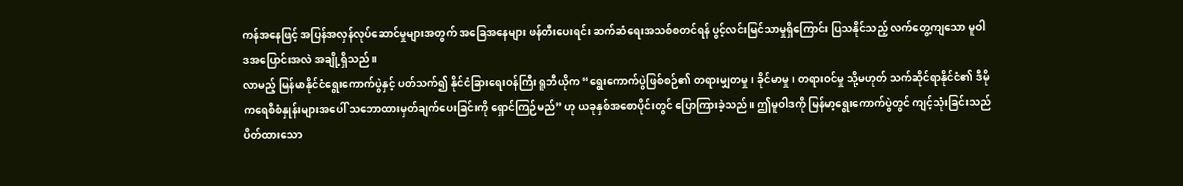ကန်အနေဖြင့် အပြန်အလှန်လုပ်ဆောင်မှုများအတွက် အခြေအနေများ ဖန်တီးပေးရင်း ဆက်ဆံရေးအသစ်စတင်ရန် ပွင့်လင်းမြင်သာမှုရှိကြောင်း ပြသနိုင်သည့် လက်တွေ့ကျသော မူဝါဒအပြောင်းအလဲ အချို့ရှိသည်။
လာမည့် မြန်မာနိုင်ငံရွေးကောက်ပွဲနှင့် ပတ်သက်၍ နိုင်ငံခြားရေးဝန်ကြီး ရူဘီယိုက “ရွေးကောက်ပွဲဖြစ်စဉ်၏ တရားမျှတမှု၊ ခိုင်မာမှု၊ တရားဝင်မှု သို့မဟုတ် သက်ဆိုင်ရာနိုင်ငံ၏ ဒီမိုကရေစီစံနှုန်းများအပေါ် သဘောထားမှတ်ချက်ပေးခြင်းကို ရှောင်ကြဉ်မည်” ဟု ယခုနှစ်အစောပိုင်းတွင် ပြောကြားခဲ့သည်။ ဤမူဝါဒကို မြန်မာ့ရွေးကောက်ပွဲတွင် ကျင့်သုံးခြင်းသည် ပိတ်ထားသော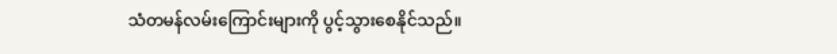သံတမန်လမ်းကြောင်းများကို ပွင့်သွားစေနိုင်သည်။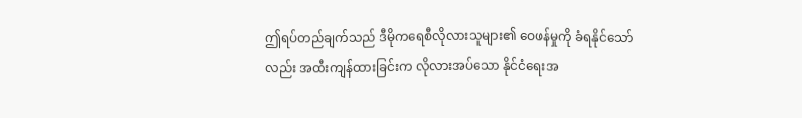ဤရပ်တည်ချက်သည် ဒီမိုကရေစီလိုလားသူများ၏ ဝေဖန်မှုကို ခံရနိုင်သော်လည်း အထီးကျန်ထားခြင်းက လိုလားအပ်သော နိုင်ငံရေးအ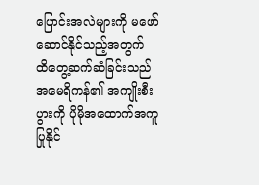ပြောင်းအလဲများကို မဖော်ဆောင်နိုင်သည့်အတွက် ထိတွေ့ဆက်ဆံခြင်းသည် အမေရိကန်၏ အကျိုးစီးပွားကို ပိုမိုအထောက်အကူပြုနိုင်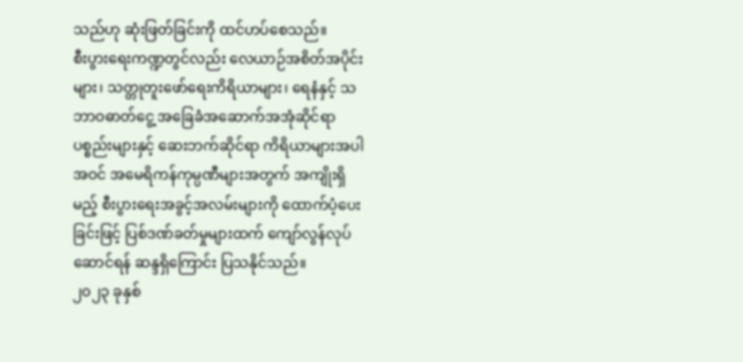သည်ဟု ဆုံးဖြတ်ခြင်းကို ထင်ဟပ်စေသည်။
စီးပွားရေးကဏ္ဍတွင်လည်း လေယာဉ်အစိတ်အပိုင်းများ၊ သတ္တုတူးဖော်ရေးကိရိယာများ၊ ရေနံနှင့် သဘာဝဓာတ်ငွေ့ အခြေခံအဆောက်အအုံဆိုင်ရာ ပစ္စည်းများနှင့် ဆေးဘက်ဆိုင်ရာ ကိရိယာများအပါအဝင် အမေရိကန်ကုမ္ပဏီများအတွက် အကျိုးရှိမည့် စီးပွားရေးအခွင့်အလမ်းများကို ထောက်ပံ့ပေးခြင်းဖြင့် ပြစ်ဒဏ်ခတ်မှုများထက် ကျော်လွန်လုပ်ဆောင်ရန် ဆန္ဒရှိကြောင်း ပြသနိုင်သည်။
၂၀၂၃ ခုနှစ်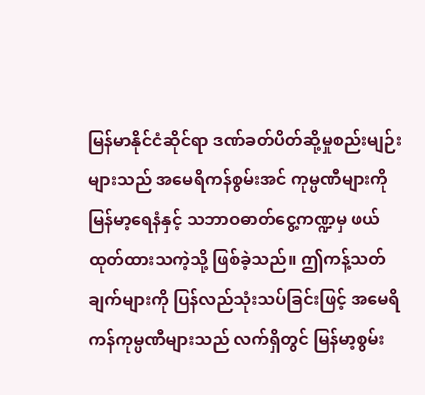မြန်မာနိုင်ငံဆိုင်ရာ ဒဏ်ခတ်ပိတ်ဆို့မှုစည်းမျဉ်းများသည် အမေရိကန်စွမ်းအင် ကုမ္ပဏီများကို မြန်မာ့ရေနံနှင့် သဘာဝဓာတ်ငွေ့ကဏ္ဍမှ ဖယ်ထုတ်ထားသကဲ့သို့ ဖြစ်ခဲ့သည်။ ဤကန့်သတ်ချက်များကို ပြန်လည်သုံးသပ်ခြင်းဖြင့် အမေရိကန်ကုမ္ပဏီများသည် လက်ရှိတွင် မြန်မာ့စွမ်း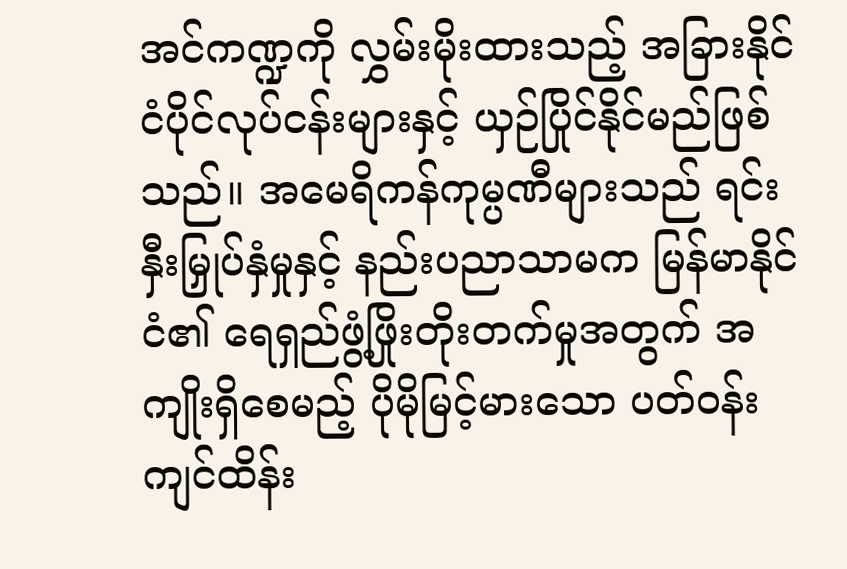အင်ကဏ္ဍကို လွှမ်းမိုးထားသည့် အခြားနိုင်ငံပိုင်လုပ်ငန်းများနှင့် ယှဉ်ပြိုင်နိုင်မည်ဖြစ်သည်။ အမေရိကန်ကုမ္ပဏီများသည် ရင်းနှီးမြှုပ်နှံမှုနှင့် နည်းပညာသာမက မြန်မာနိုင်ငံ၏ ရေရှည်ဖွံ့ဖြိုးတိုးတက်မှုအတွက် အကျိုးရှိစေမည့် ပိုမိုမြင့်မားသော ပတ်ဝန်းကျင်ထိန်း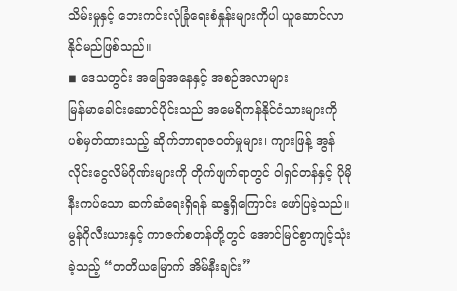သိမ်းမှုနှင့် ဘေးကင်းလုံခြုံရေးစံနှုန်းများကိုပါ ယူဆောင်လာနိုင်မည်ဖြစ်သည်။
◾ ဒေသတွင်း အခြေအနေနှင့် အစဉ်အလာများ
မြန်မာခေါင်းဆောင်ပိုင်းသည် အမေရိကန်နိုင်ငံသားများကို ပစ်မှတ်ထားသည့် ဆိုက်ဘာရာဇဝတ်မှုများ၊ ကျားဖြန့် အွန်လိုင်းငွေလိမ်ဂိုဏ်းများကို တိုက်ဖျက်ရာတွင် ဝါရှင်တန်နှင့် ပိုမိုနီးကပ်သော ဆက်ဆံရေးရှိရန် ဆန္ဒရှိကြောင်း ဖော်ပြခဲ့သည်။ မွန်ဂိုလီးယားနှင့် ကာဇက်စတန်တို့တွင် အောင်မြင်စွာကျင့်သုံးခဲ့သည့် “တတိယမြောက် အိမ်နီးချင်း”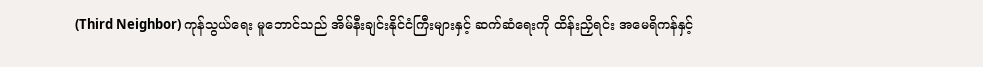(Third Neighbor) ကုန်သွယ်ရေး မူဘောင်သည် အိမ်နီးချင်းနိုင်ငံကြီးများနှင့် ဆက်ဆံရေးကို ထိန်းညှိရင်း အမေရိကန်နှင့်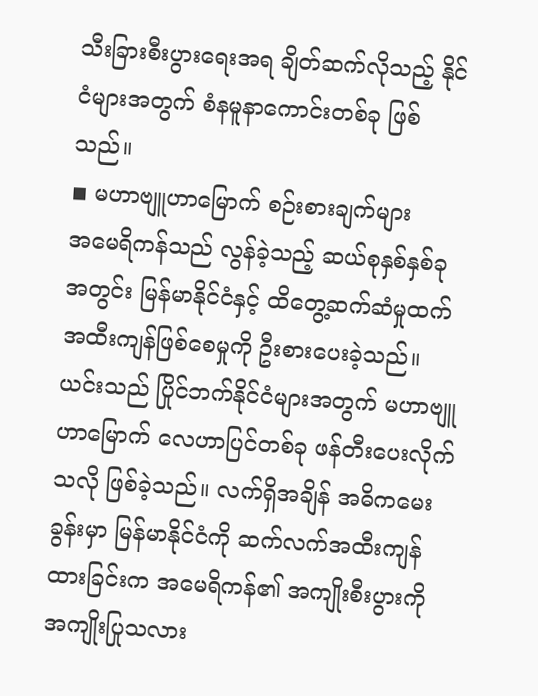သီးခြားစီးပွားရေးအရ ချိတ်ဆက်လိုသည့် နိုင်ငံများအတွက် စံနမူနာကောင်းတစ်ခု ဖြစ်သည်။
◾ မဟာဗျူဟာမြောက် စဉ်းစားချက်များ
အမေရိကန်သည် လွန်ခဲ့သည့် ဆယ်စုနှစ်နှစ်ခုအတွင်း မြန်မာနိုင်ငံနှင့် ထိတွေ့ဆက်ဆံမှုထက် အထီးကျန်ဖြစ်စေမှုကို ဦးစားပေးခဲ့သည်။ ယင်းသည် ပြိုင်ဘက်နိုင်ငံများအတွက် မဟာဗျူဟာမြောက် လေဟာပြင်တစ်ခု ဖန်တီးပေးလိုက်သလို ဖြစ်ခဲ့သည်။ လက်ရှိအချိန် အဓိကမေးခွန်းမှာ မြန်မာနိုင်ငံကို ဆက်လက်အထီးကျန်ထားခြင်းက အမေရိကန်၏ အကျိုးစီးပွားကို အကျိုးပြုသလား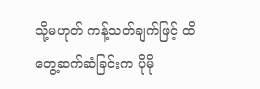သို့မဟုတ် ကန့်သတ်ချက်ဖြင့် ထိတွေ့ဆက်ဆံခြင်းက ပိုမို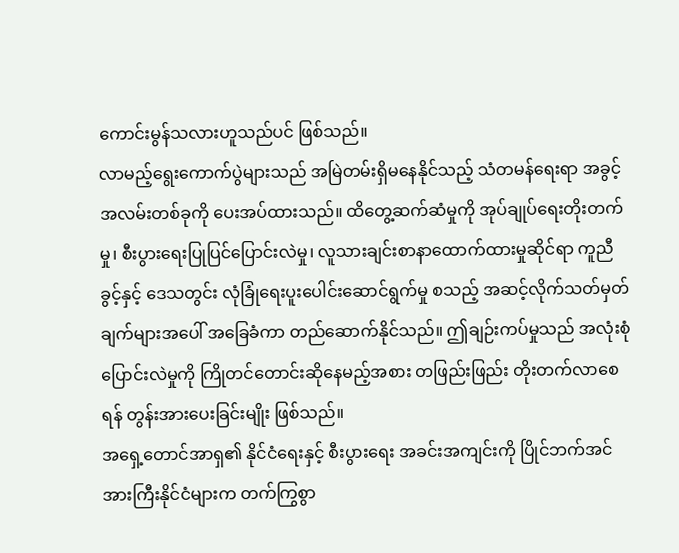ကောင်းမွန်သလားဟူသည်ပင် ဖြစ်သည်။
လာမည့်ရွေးကောက်ပွဲများသည် အမြဲတမ်းရှိမနေနိုင်သည့် သံတမန်ရေးရာ အခွင့်အလမ်းတစ်ခုကို ပေးအပ်ထားသည်။ ထိတွေ့ဆက်ဆံမှုကို အုပ်ချုပ်ရေးတိုးတက်မှု၊ စီးပွားရေးပြုပြင်ပြောင်းလဲမှု၊ လူသားချင်းစာနာထောက်ထားမှုဆိုင်ရာ ကူညီခွင့်နှင့် ဒေသတွင်း လုံခြုံရေးပူးပေါင်းဆောင်ရွက်မှု စသည့် အဆင့်လိုက်သတ်မှတ်ချက်များအပေါ် အခြေခံကာ တည်ဆောက်နိုင်သည်။ ဤချဉ်းကပ်မှုသည် အလုံးစုံပြောင်းလဲမှုကို ကြိုတင်တောင်းဆိုနေမည့်အစား တဖြည်းဖြည်း တိုးတက်လာစေရန် တွန်းအားပေးခြင်းမျိုး ဖြစ်သည်။
အရှေ့တောင်အာရှ၏ နိုင်ငံရေးနှင့် စီးပွားရေး အခင်းအကျင်းကို ပြိုင်ဘက်အင်အားကြီးနိုင်ငံများက တက်ကြွစွာ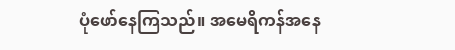ပုံဖော်နေကြသည်။ အမေရိကန်အနေ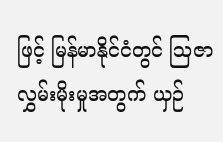ဖြင့် မြန်မာနိုင်ငံတွင် ဩဇာလွှမ်းမိုးမှုအတွက် ယှဉ်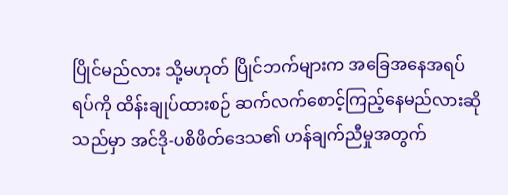ပြိုင်မည်လား သို့မဟုတ် ပြိုင်ဘက်များက အခြေအနေအရပ်ရပ်ကို ထိန်းချုပ်ထားစဉ် ဆက်လက်စောင့်ကြည့်နေမည်လားဆိုသည်မှာ အင်ဒို-ပစိဖိတ်ဒေသ၏ ဟန်ချက်ညီမှုအတွက်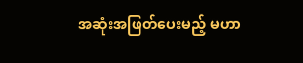အဆုံးအဖြတ်ပေးမည့် မဟာ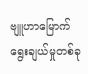ဗျူဟာမြောက် ရွေးချယ်မှုတစ်ခု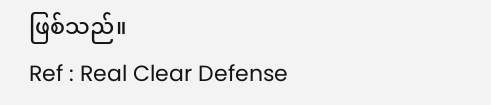ဖြစ်သည်။
Ref : Real Clear Defense